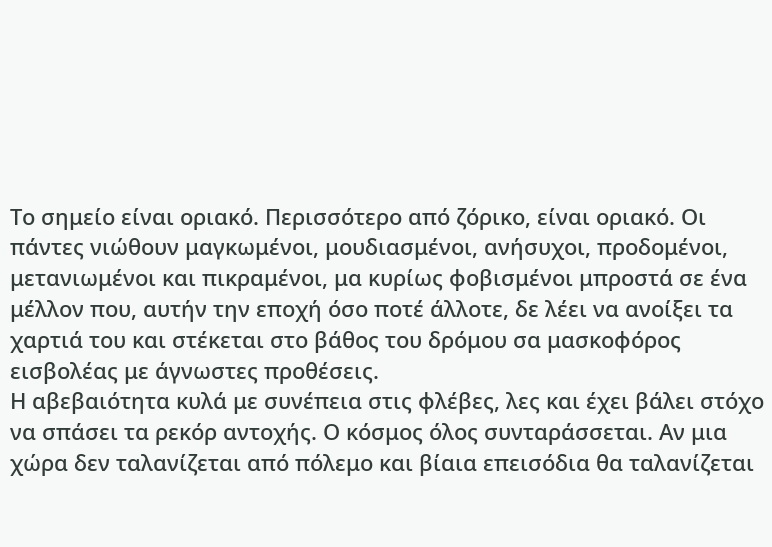Το σημείο είναι οριακό. Περισσότερο από ζόρικο, είναι οριακό. Οι πάντες νιώθουν μαγκωμένοι, μουδιασμένοι, ανήσυχοι, προδομένοι, μετανιωμένοι και πικραμένοι, μα κυρίως φοβισμένοι μπροστά σε ένα μέλλον που, αυτήν την εποχή όσο ποτέ άλλοτε, δε λέει να ανοίξει τα χαρτιά του και στέκεται στο βάθος του δρόμου σα μασκοφόρος εισβολέας με άγνωστες προθέσεις.
Η αβεβαιότητα κυλά με συνέπεια στις φλέβες, λες και έχει βάλει στόχο να σπάσει τα ρεκόρ αντοχής. Ο κόσμος όλος συνταράσσεται. Αν μια χώρα δεν ταλανίζεται από πόλεμο και βίαια επεισόδια θα ταλανίζεται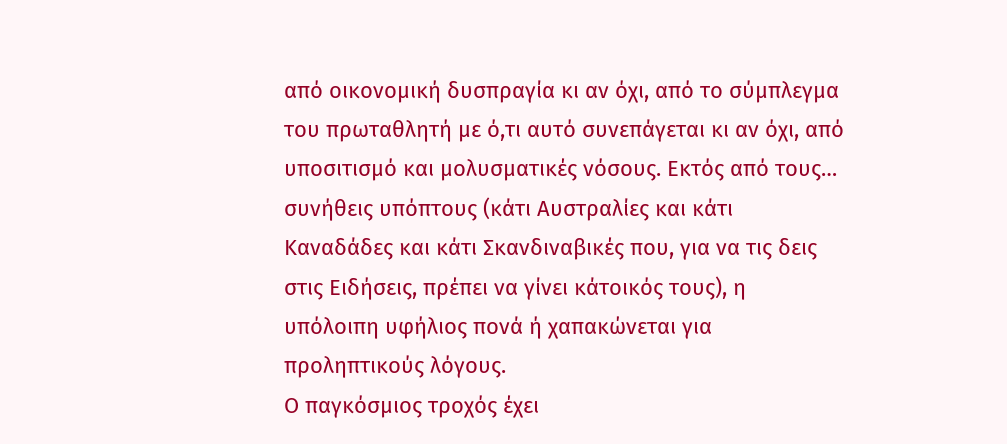από οικονομική δυσπραγία κι αν όχι, από το σύμπλεγμα του πρωταθλητή με ό,τι αυτό συνεπάγεται κι αν όχι, από υποσιτισμό και μολυσματικές νόσους. Εκτός από τους… συνήθεις υπόπτους (κάτι Αυστραλίες και κάτι Καναδάδες και κάτι Σκανδιναβικές που, για να τις δεις στις Ειδήσεις, πρέπει να γίνει κάτοικός τους), η υπόλοιπη υφήλιος πονά ή χαπακώνεται για προληπτικούς λόγους.
Ο παγκόσμιος τροχός έχει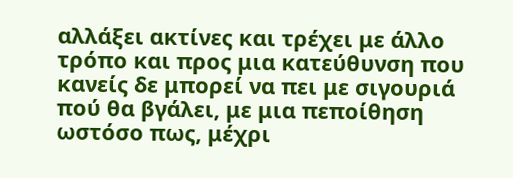αλλάξει ακτίνες και τρέχει με άλλο τρόπο και προς μια κατεύθυνση που κανείς δε μπορεί να πει με σιγουριά πού θα βγάλει, με μια πεποίθηση ωστόσο πως, μέχρι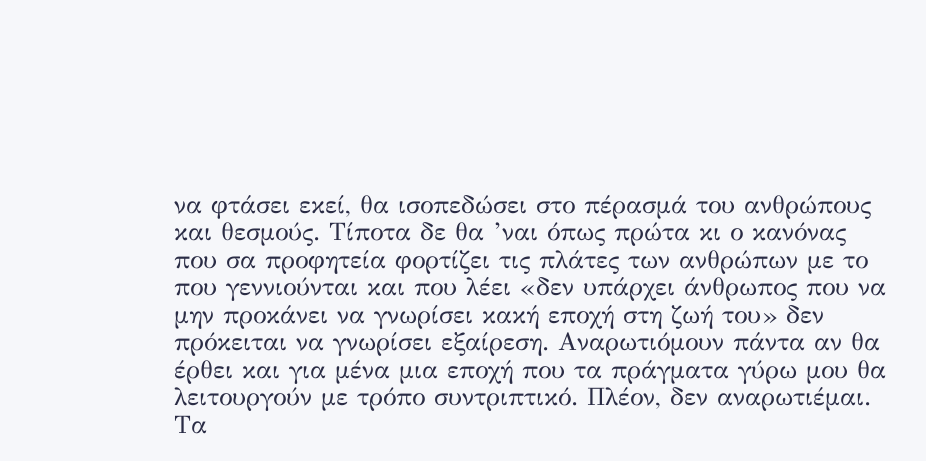να φτάσει εκεί, θα ισοπεδώσει στο πέρασμά του ανθρώπους και θεσμούς. Τίποτα δε θα ’ναι όπως πρώτα κι ο κανόνας που σα προφητεία φορτίζει τις πλάτες των ανθρώπων με το που γεννιούνται και που λέει «δεν υπάρχει άνθρωπος που να μην προκάνει να γνωρίσει κακή εποχή στη ζωή του» δεν πρόκειται να γνωρίσει εξαίρεση. Αναρωτιόμουν πάντα αν θα έρθει και για μένα μια εποχή που τα πράγματα γύρω μου θα λειτουργούν με τρόπο συντριπτικό. Πλέον, δεν αναρωτιέμαι. Τα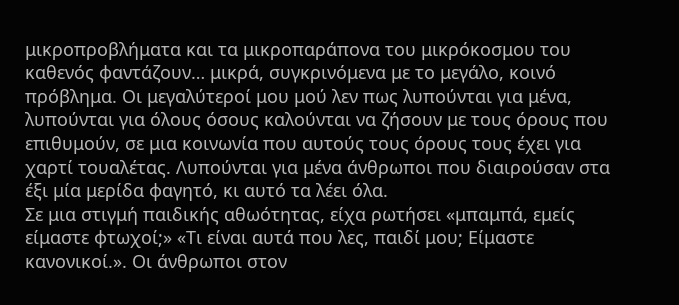μικροπροβλήματα και τα μικροπαράπονα του μικρόκοσμου του καθενός φαντάζουν… μικρά, συγκρινόμενα με το μεγάλο, κοινό πρόβλημα. Οι μεγαλύτεροί μου μού λεν πως λυπούνται για μένα, λυπούνται για όλους όσους καλούνται να ζήσουν με τους όρους που επιθυμούν, σε μια κοινωνία που αυτούς τους όρους τους έχει για χαρτί τουαλέτας. Λυπούνται για μένα άνθρωποι που διαιρούσαν στα έξι μία μερίδα φαγητό, κι αυτό τα λέει όλα.
Σε μια στιγμή παιδικής αθωότητας, είχα ρωτήσει «μπαμπά, εμείς είμαστε φτωχοί;» «Τι είναι αυτά που λες, παιδί μου; Είμαστε κανονικοί.». Οι άνθρωποι στον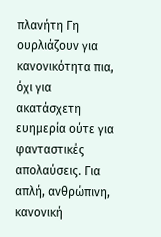πλανήτη Γη ουρλιάζουν για κανονικότητα πια, όχι για ακατάσχετη ευημερία ούτε για φανταστικές απολαύσεις. Για απλή, ανθρώπινη, κανονική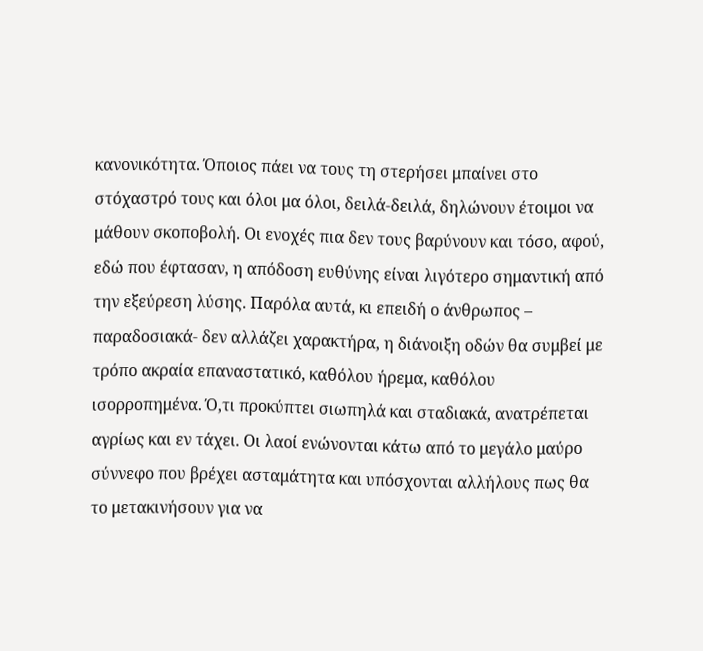κανονικότητα. Όποιος πάει να τους τη στερήσει μπαίνει στο στόχαστρό τους και όλοι μα όλοι, δειλά-δειλά, δηλώνουν έτοιμοι να μάθουν σκοποβολή. Οι ενοχές πια δεν τους βαρύνουν και τόσο, αφού, εδώ που έφτασαν, η απόδοση ευθύνης είναι λιγότερο σημαντική από την εξεύρεση λύσης. Παρόλα αυτά, κι επειδή ο άνθρωπος – παραδοσιακά- δεν αλλάζει χαρακτήρα, η διάνοιξη οδών θα συμβεί με τρόπο ακραία επαναστατικό, καθόλου ήρεμα, καθόλου ισορροπημένα. Ό,τι προκύπτει σιωπηλά και σταδιακά, ανατρέπεται αγρίως και εν τάχει. Οι λαοί ενώνονται κάτω από το μεγάλο μαύρο σύννεφο που βρέχει ασταμάτητα και υπόσχονται αλλήλους πως θα το μετακινήσουν για να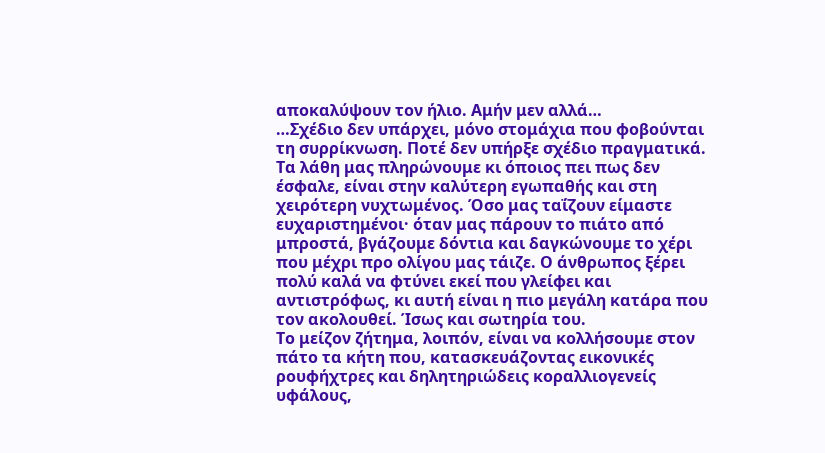αποκαλύψουν τον ήλιο. Αμήν μεν αλλά…
…Σχέδιο δεν υπάρχει, μόνο στομάχια που φοβούνται τη συρρίκνωση. Ποτέ δεν υπήρξε σχέδιο πραγματικά. Τα λάθη μας πληρώνουμε κι όποιος πει πως δεν έσφαλε, είναι στην καλύτερη εγωπαθής και στη χειρότερη νυχτωμένος. Όσο μας ταΐζουν είμαστε ευχαριστημένοι· όταν μας πάρουν το πιάτο από μπροστά, βγάζουμε δόντια και δαγκώνουμε το χέρι που μέχρι προ ολίγου μας τάιζε. Ο άνθρωπος ξέρει πολύ καλά να φτύνει εκεί που γλείφει και αντιστρόφως, κι αυτή είναι η πιο μεγάλη κατάρα που τον ακολουθεί. Ίσως και σωτηρία του.
Το μείζον ζήτημα, λοιπόν, είναι να κολλήσουμε στον πάτο τα κήτη που, κατασκευάζοντας εικονικές ρουφήχτρες και δηλητηριώδεις κοραλλιογενείς υφάλους,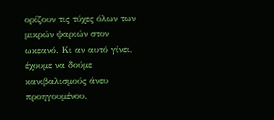ορίζουν τις τύχες όλων των μικρών ψαριών στον ωκεανό. Κι αν αυτό γίνει, έχουμε να δούμε κανιβαλισμούς άνευ προηγουμένου.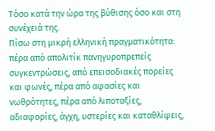Τόσο κατά την ώρα της βύθισης όσο και στη συνέχειά της.
Πίσω στη μικρή ελληνική πραγματικότητα: πέρα από απολιτίκ πανηγυροπρεπείς συγκεντρώσεις, από επεισοδιακές πορείες και φωνές, πέρα από αφασίες και νωθρότητες, πέρα από λιποταξίες, αδιαφορίες, άγχη, υστερίες και καταθλίψεις,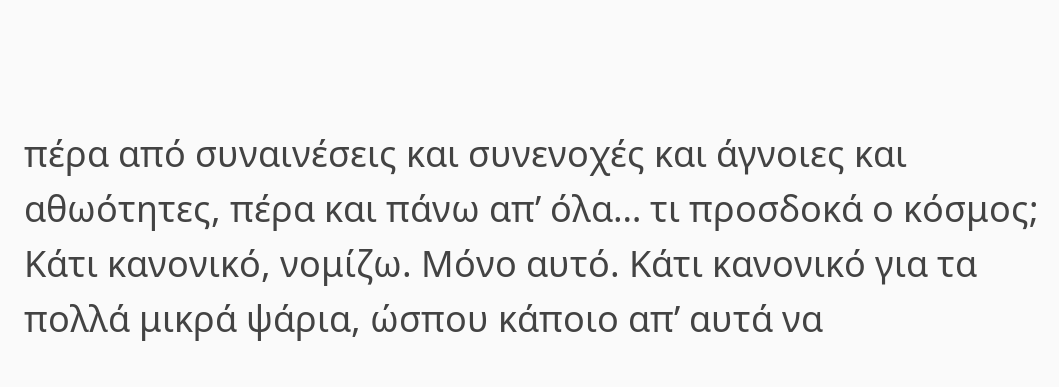πέρα από συναινέσεις και συνενοχές και άγνοιες και αθωότητες, πέρα και πάνω απ’ όλα… τι προσδοκά ο κόσμος; Κάτι κανονικό, νομίζω. Μόνο αυτό. Κάτι κανονικό για τα πολλά μικρά ψάρια, ώσπου κάποιο απ’ αυτά να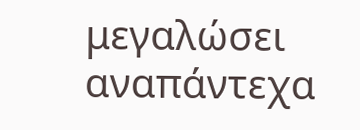μεγαλώσει αναπάντεχα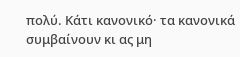πολύ. Κάτι κανονικό· τα κανονικά συμβαίνουν κι ας μη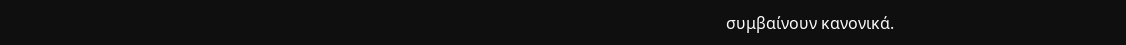συμβαίνουν κανονικά.